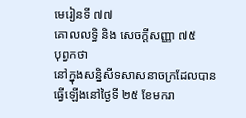មេរៀនទី ៧៧
គោលលទ្ធិ និង សេចក្ដីសញ្ញា ៧៥
បុព្វកថា
នៅក្នុងសន្និសីទសាសនាចក្រដែលបានធ្វើឡើងនៅថ្ងៃទី ២៥ ខែមករា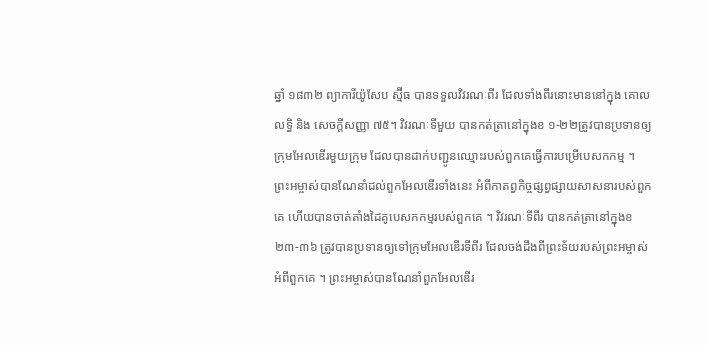ឆ្នាំ ១៨៣២ ព្យាការីយ៉ូសែប ស្ម៊ីធ បានទទួលវិវរណៈពីរ ដែលទាំងពីរនោះមាននៅក្នុង គោលលទ្ធិ និង សេចក្ដីសញ្ញា ៧៥។ វិវរណៈទីមួយ បានកត់ត្រានៅក្នុងខ ១-២២ត្រូវបានប្រទានឲ្យក្រុមអែលឌើរមួយក្រុម ដែលបានដាក់បញ្ជូនឈ្មោះរបស់ពួកគេធ្វើការបម្រើបេសកកម្ម ។ ព្រះអម្ចាស់បានណែនាំដល់ពួកអែលឌើរទាំងនេះ អំពីកាតព្វកិច្ចផ្សព្វផ្សាយសាសនារបស់ពួកគេ ហើយបានចាត់តាំងដៃគូបេសកកម្មរបស់ពួកគេ ។ វិវរណៈទីពីរ បានកត់ត្រានៅក្នុងខ ២៣-៣៦ ត្រូវបានប្រទានឲ្យទៅក្រុមអែលឌើរទីពីរ ដែលចង់ដឹងពីព្រះទ័យរបស់ព្រះអម្ចាស់អំពីពួកគេ ។ ព្រះអម្ចាស់បានណែនាំពួកអែលឌើរ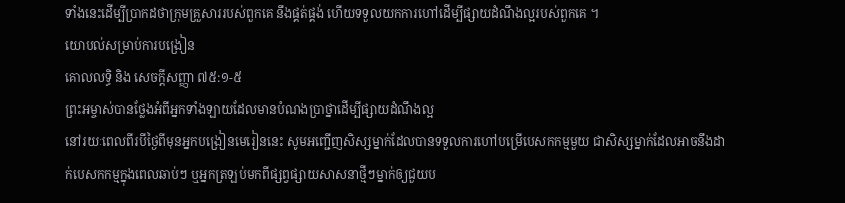ទាំងនេះដើម្បីប្រាកដថាក្រុមគ្រួសាររបស់ពួកគេ នឹងផ្គត់ផ្គង់ ហើយទទួលយកការហៅដើម្បីផ្សាយដំណឹងល្អរបស់ពួកគេ ។
យោបល់សម្រាប់ការបង្រៀន
គោលលទ្ធិ និង សេចក្ដីសញ្ញា ៧៥:១-៥
ព្រះអម្ចាស់បានថ្លែងអំពីអ្នកទាំងឡាយដែលមានបំណងប្រាថ្នាដើម្បីផ្សាយដំណឹងល្អ
នៅរយៈពេលពីរបីថ្ងៃពីមុនអ្នកបង្រៀនមេរៀននេះ សូមអញ្ជើញសិស្សម្នាក់ដែលបានទទួលការហៅបម្រើបេសកកម្មមួយ ជាសិស្សម្នាក់ដែលអាចនឹងដាក់បេសកកម្មក្នុងពេលឆាប់ៗ ឬអ្នកត្រឡប់មកពីផ្សព្វផ្សាយសាសនាថ្មីៗម្នាក់ឲ្យជួយប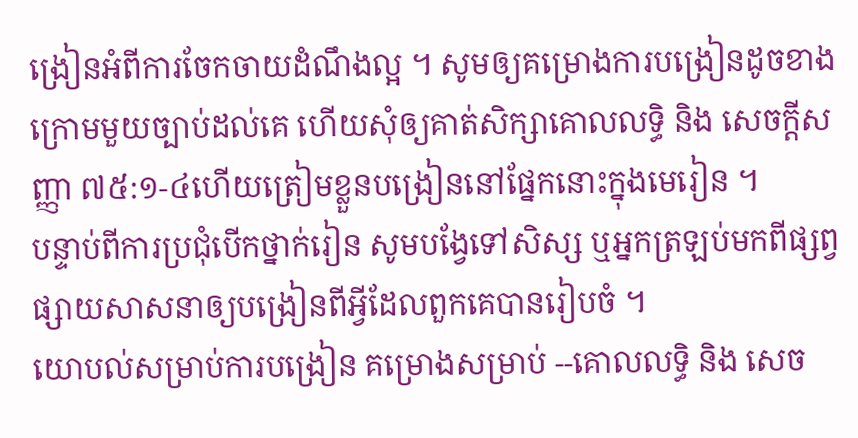ង្រៀនអំពីការចែកចាយដំណឹងល្អ ។ សូមឲ្យគម្រោងការបង្រៀនដូចខាងក្រោមមួយច្បាប់ដល់គេ ហើយសុំឲ្យគាត់សិក្សាគោលលទ្ធិ និង សេចក្ដីសញ្ញា ៧៥:១-៤ហើយត្រៀមខ្លួនបង្រៀននៅផ្នែកនោះក្នុងមេរៀន ។
បន្ទាប់ពីការប្រជុំបើកថ្នាក់រៀន សូមបង្វែទៅសិស្ស ឬអ្នកត្រឡប់មកពីផ្សព្វផ្សាយសាសនាឲ្យបង្រៀនពីអ្វីដែលពួកគេបានរៀបចំ ។
យោបល់សម្រាប់ការបង្រៀន គម្រោងសម្រាប់ --គោលលទ្ធិ និង សេច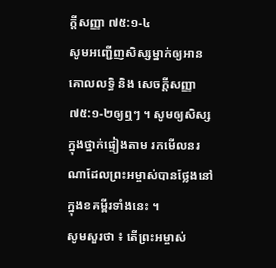ក្ដីសញ្ញា ៧៥:១-៤
សូមអញ្ជើញសិស្សម្នាក់ឲ្យអានគោលលទ្ធិ និង សេចក្ដីសញ្ញា ៧៥:១-២ឲ្យឮៗ ។ សូមឲ្យសិស្សក្នុងថ្នាក់ផ្ទៀងតាម រកមើលនរណាដែលព្រះអម្ចាស់បានថ្លែងនៅក្នុងខគម្ពីរទាំងនេះ ។
សូមសួរថា ៖ តើព្រះអម្ចាស់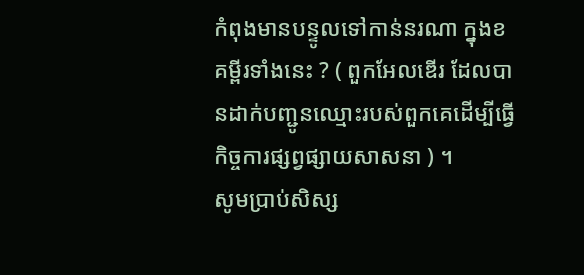កំពុងមានបន្ទូលទៅកាន់នរណា ក្នុងខគម្ពីរទាំងនេះ ? ( ពួកអែលឌើរ ដែលបានដាក់បញ្ជូនឈ្មោះរបស់ពួកគេដើម្បីធ្វើកិច្ចការផ្សព្វផ្សាយសាសនា ) ។
សូមប្រាប់សិស្ស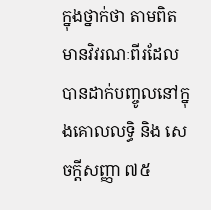ក្នុងថ្នាក់ថា តាមពិតមានវិវរណៈពីរដែលបានដាក់បញ្ចូលនៅក្នុងគោលលទ្ធិ និង សេចក្ដីសញ្ញា ៧៥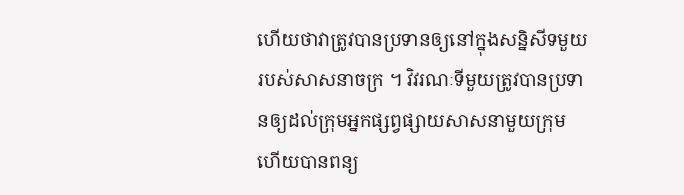ហើយថាវាត្រូវបានប្រទានឲ្យនៅក្នុងសន្និសីទមួយរបស់សាសនាចក្រ ។ វិវរណៈទីមួយត្រូវបានប្រទានឲ្យដល់ក្រុមអ្នកផ្សព្វផ្សាយសាសនាមួយក្រុម ហើយបានពន្យ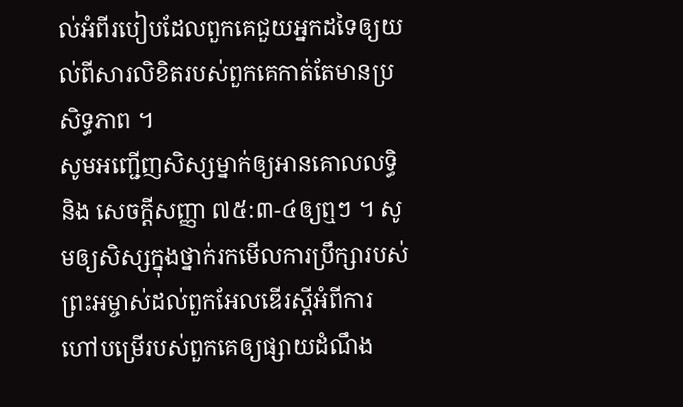ល់អំពីរបៀបដែលពួកគេជួយអ្នកដទៃឲ្យយល់ពីសារលិខិតរបស់ពួកគេកាត់តែមានប្រសិទ្ធភាព ។
សូមអញ្ជើញសិស្សម្នាក់ឲ្យអានគោលលទ្ធិ និង សេចក្ដីសញ្ញា ៧៥:៣-៤ឲ្យឮៗ ។ សូមឲ្យសិស្សក្នុងថ្នាក់រកមើលការប្រឹក្សារបស់ព្រះអម្ចាស់ដល់ពួកអែលឌើរស្ដីអំពីការហៅបម្រើរបស់ពួកគេឲ្យផ្សាយដំណឹង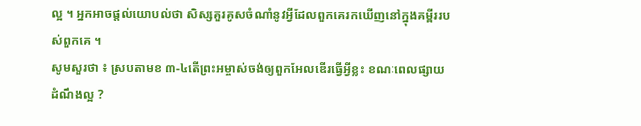ល្អ ។ អ្នកអាចផ្ដល់យោបល់ថា សិស្សគួរគូសចំណាំនូវអ្វីដែលពួកគេរកឃើញនៅក្នុងគម្ពីររបស់ពួកគេ ។
សូមសួរថា ៖ ស្របតាមខ ៣-៤តើព្រះអម្ចាស់ចង់ឲ្យពួកអែលឌើរធ្វើអ្វីខ្លះ ខណៈពេលផ្សាយដំណឹងល្អ ?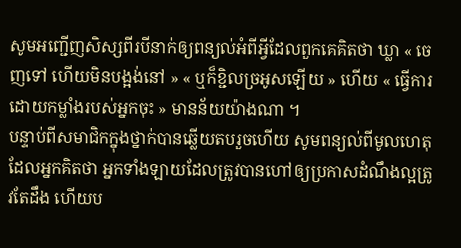សូមអញ្ជើញសិស្សពីរបីនាក់ឲ្យពន្យល់អំពីអ្វីដែលពួកគេគិតថា ឃ្លា « ចេញទៅ ហើយមិនបង្អង់នៅ » « ឬក៏ខ្ជិលច្រអូសឡើយ » ហើយ « ធ្វើការដោយកម្លាំងរបស់អ្នកចុះ » មានន័យយ៉ាងណា ។
បន្ទាប់ពីសមាជិកក្នុងថ្នាក់បានឆ្លើយតបរួចហើយ សូមពន្យល់ពីមូលហេតុដែលអ្នកគិតថា អ្នកទាំងឡាយដែលត្រូវបានហៅឲ្យប្រកាសដំណឹងល្អត្រូវតែដឹង ហើយប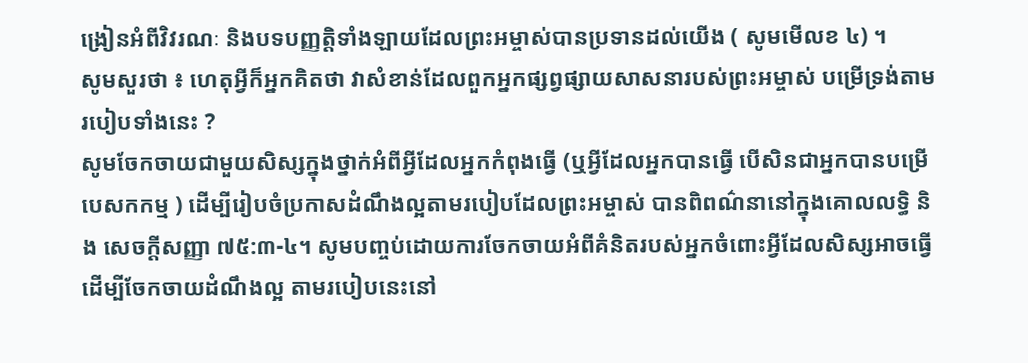ង្រៀនអំពីវិវរណៈ និងបទបញ្ញត្តិទាំងឡាយដែលព្រះអម្ចាស់បានប្រទានដល់យើង ( សូមមើលខ ៤) ។
សូមសួរថា ៖ ហេតុអ្វីក៏អ្នកគិតថា វាសំខាន់ដែលពួកអ្នកផ្សព្វផ្សាយសាសនារបស់ព្រះអម្ចាស់ បម្រើទ្រង់តាមរបៀបទាំងនេះ ?
សូមចែកចាយជាមួយសិស្សក្នុងថ្នាក់អំពីអ្វីដែលអ្នកកំពុងធ្វើ (ឬអ្វីដែលអ្នកបានធ្វើ បើសិនជាអ្នកបានបម្រើបេសកកម្ម ) ដើម្បីរៀបចំប្រកាសដំណឹងល្អតាមរបៀបដែលព្រះអម្ចាស់ បានពិពណ៌នានៅក្នុងគោលលទ្ធិ និង សេចក្ដីសញ្ញា ៧៥:៣-៤។ សូមបញ្ចប់ដោយការចែកចាយអំពីគំនិតរបស់អ្នកចំពោះអ្វីដែលសិស្សអាចធ្វើដើម្បីចែកចាយដំណឹងល្អ តាមរបៀបនេះនៅ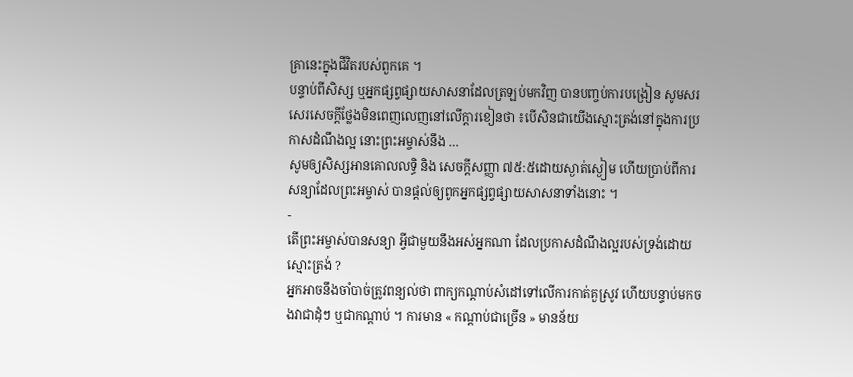គ្រានេះក្នុងជីវិតរបស់ពួកគេ ។
បន្ទាប់ពីសិស្ស ឬអ្នកផ្សព្វផ្សាយសាសនាដែលត្រឡប់មកវិញ បានបញ្ចប់ការបង្រៀន សូមសរសេរសេចក្ដីថ្លែងមិនពេញលេញនៅលើក្ដារខៀនថា ៖បើសិនជាយើងស្មោះត្រង់នៅក្នុងការប្រកាសដំណឹងល្អ នោះព្រះអម្ចាស់នឹង …
សូមឲ្យសិស្សអានគោលលទ្ធិ និង សេចក្ដីសញ្ញា ៧៥:៥ដោយស្ងាត់ស្ងៀម ហើយប្រាប់ពីការសន្យាដែលព្រះអម្ចាស់ បានផ្ដល់ឲ្យពូកអ្នកផ្សព្វផ្សាយសាសនាទាំងនោះ ។
-
តើព្រះអម្ចាស់បានសន្យា អ្វីជាមួយនឹងអស់អ្នកណា ដែលប្រកាសដំណឹងល្អរបស់ទ្រង់ដោយស្មោះត្រង់ ?
អ្នកអាចនឹងចាំបាច់ត្រូវពន្យល់ថា ពាក្យកណ្ដាប់សំដៅទៅលើការកាត់គួស្រូវ ហើយបន្ទាប់មកចងវាជាដុំៗ ឬជាកណ្ដាប់ ។ ការមាន « កណ្ដាប់ជាច្រើន » មានន័យ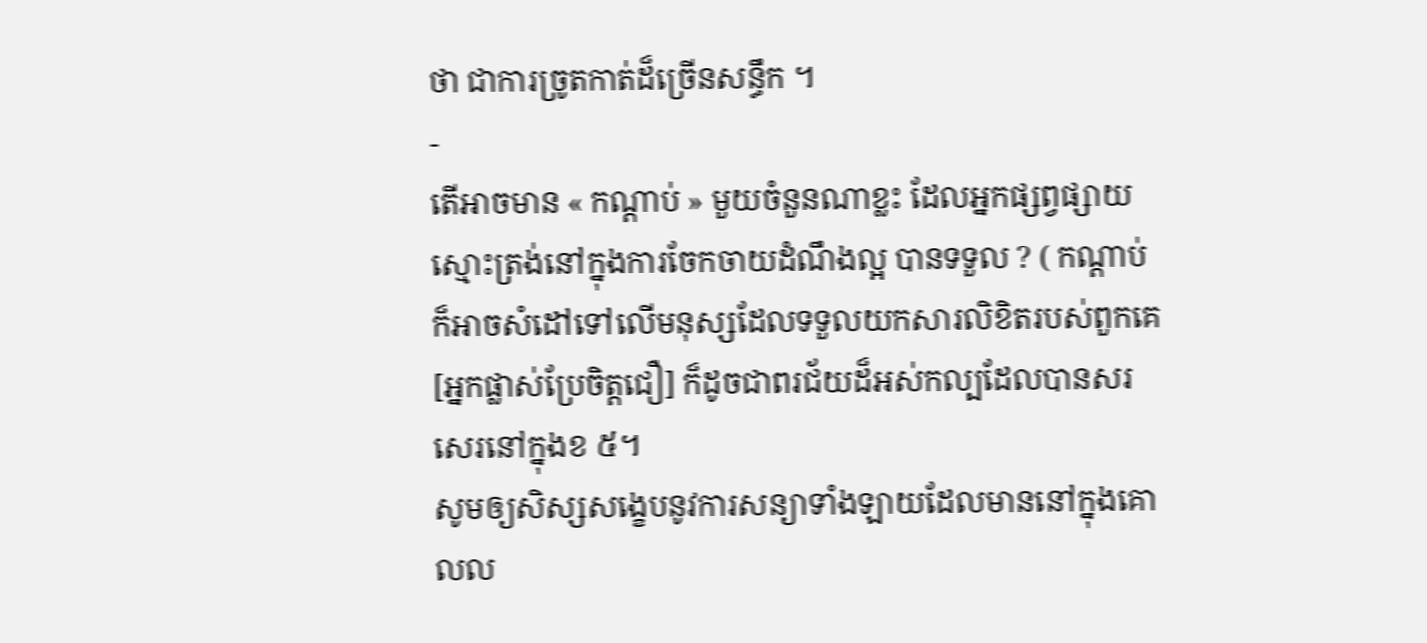ថា ជាការច្រូតកាត់ដ៏ច្រើនសន្ធឹក ។
-
តើអាចមាន « កណ្ដាប់ » មួយចំនួនណាខ្លះ ដែលអ្នកផ្សព្វផ្សាយស្មោះត្រង់នៅក្នុងការចែកចាយដំណឹងល្អ បានទទួល ? ( កណ្ដាប់ ក៏អាចសំដៅទៅលើមនុស្សដែលទទួលយកសារលិខិតរបស់ពួកគេ [អ្នកផ្លាស់ប្រែចិត្តជឿ] ក៏ដូចជាពរជ័យដ៏អស់កល្បដែលបានសរសេរនៅក្នុងខ ៥។
សូមឲ្យសិស្សសង្ខេបនូវការសន្យាទាំងឡាយដែលមាននៅក្នុងគោលល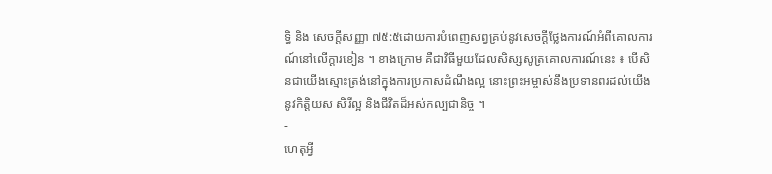ទ្ធិ និង សេចក្ដីសញ្ញា ៧៥:៥ដោយការបំពេញសព្វគ្រប់នូវសេចក្ដីថ្លែងការណ៍អំពីគោលការណ៍នៅលើក្ដារខៀន ។ ខាងក្រោម គឺជាវិធីមួយដែលសិស្សសូត្រគោលការណ៍នេះ ៖ បើសិនជាយើងស្មោះត្រង់នៅក្នុងការប្រកាសដំណឹងល្អ នោះព្រះអម្ចាស់នឹងប្រទានពរដល់យើងនូវកិត្តិយស សិរីល្អ និងជីវិតដ៏អស់កល្បជានិច្ច ។
-
ហេតុអ្វី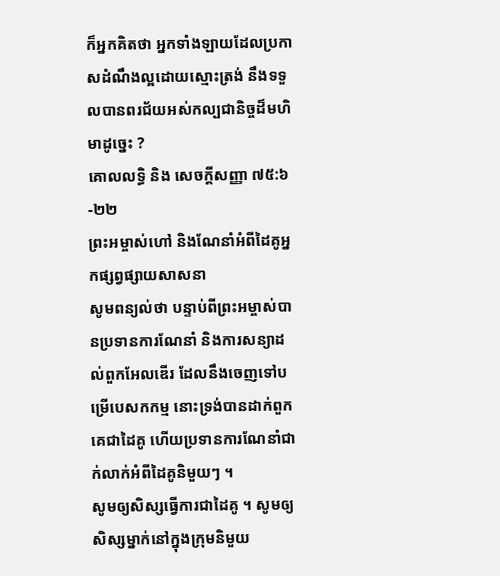ក៏អ្នកគិតថា អ្នកទាំងឡាយដែលប្រកាសដំណឹងល្អដោយស្មោះត្រង់ នឹងទទួលបានពរជ័យអស់កល្បជានិច្ចដ៏មហិមាដូច្នេះ ?
គោលលទ្ធិ និង សេចក្ដីសញ្ញា ៧៥:៦-២២
ព្រះអម្ចាស់ហៅ និងណែនាំអំពីដៃគូអ្នកផ្សព្វផ្សាយសាសនា
សូមពន្យល់ថា បន្ទាប់ពីព្រះអម្ចាស់បានប្រទានការណែនាំ និងការសន្យាដល់ពួកអែលឌើរ ដែលនឹងចេញទៅបម្រើបេសកកម្ម នោះទ្រង់បានដាក់ពួកគេជាដៃគូ ហើយប្រទានការណែនាំជាក់លាក់អំពីដៃគូនិមួយៗ ។
សូមឲ្យសិស្សធ្វើការជាដៃគូ ។ សូមឲ្យសិស្សម្នាក់នៅក្នុងក្រុមនិមួយ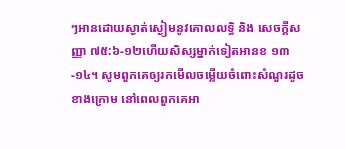ៗអានដោយស្ងាត់ស្ងៀមនូវគោលលទ្ធិ និង សេចក្ដីសញ្ញា ៧៥:៦-១២ហើយសិស្សម្នាក់ទៀតអានខ ១៣-១៤។ សូមពួកគេឲ្យរកមើលចម្លើយចំពោះសំណួរដូចខាងក្រោម នៅពេលពួកគេអា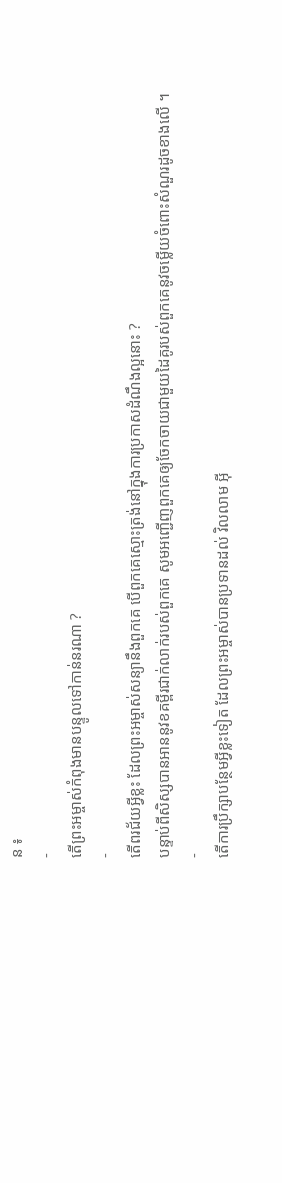ន ៖
-
តើព្រះអម្ចាស់កំពុងមានបន្ទូលទៅកាន់នរណា ?
-
តើពរជ័យអ្វីខ្លះ ដែលព្រះអម្ចាស់សន្យានឹងពួកគេ បើពួកគេស្មោះត្រង់នៅក្នុងការប្រកាសដំណឹងល្អនោះ ?
បន្ទាប់ពីសិស្សបានអាននូវខគម្ពីរជាក់លាក់របស់ពួកគេ សូមអញ្ជើញពួកគេឲ្យចែកចាយជាមួយដៃគូរបស់ពួកគេនូវចម្លើយចំពោះសំណួរដូចខាងលើ ។
-
តើការប្រឹក្សាបន្ថែមអ្វីខ្លះទៀត ដែលព្រះអម្ចាស់បានប្រទានដល់ វិលលាម អ៊ី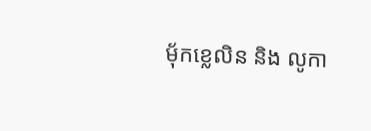ម៉័កខ្លេលិន និង លូកា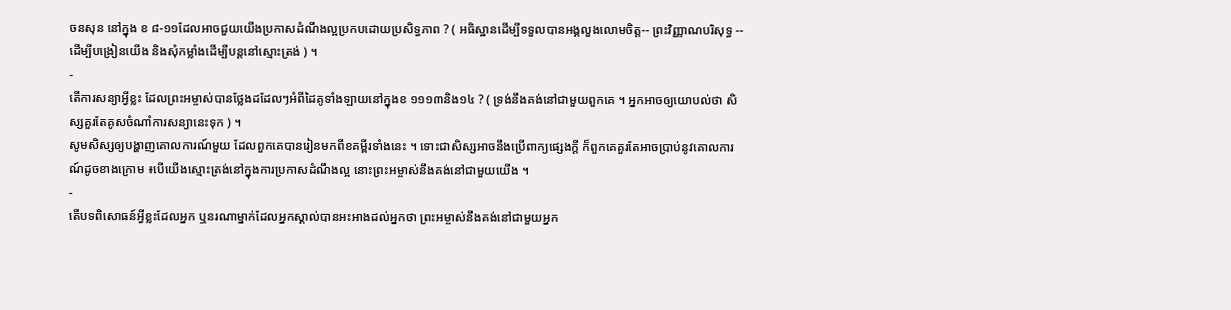ចនសុន នៅក្នុង ខ ៨-១១ដែលអាចជួយយើងប្រកាសដំណឹងល្អប្រកបដោយប្រសិទ្ធភាព ? ( អធិស្ឋានដើម្បីទទួលបានអង្គលួងលោមចិត្ត-- ព្រះវិញ្ញាណបរិសុទ្ធ -- ដើម្បីបង្រៀនយើង និងសុំកម្លាំងដើម្បីបន្ដនៅស្មោះត្រង់ ) ។
-
តើការសន្យាអ្វីខ្លះ ដែលព្រះអម្ចាស់បានថ្លែងដដែលៗអំពីដៃគូទាំងឡាយនៅក្នុងខ ១១១៣និង១៤ ? ( ទ្រង់នឹងគង់នៅជាមួយពួកគេ ។ អ្នកអាចឲ្យយោបល់ថា សិស្សគួរតែគូសចំណាំការសន្យានេះទុក ) ។
សូមសិស្សឲ្យបង្ហាញគោលការណ៍មួយ ដែលពួកគេបានរៀនមកពីខគម្ពីរទាំងនេះ ។ ទោះជាសិស្សអាចនឹងប្រើពាក្យផ្សេងក្ដី ក៏ពួកគេគួរតែអាចប្រាប់នូវគោលការណ៍ដូចខាងក្រោម ៖បើយើងស្មោះត្រង់នៅក្នុងការប្រកាសដំណឹងល្អ នោះព្រះអម្ចាស់នឹងគង់នៅជាមួយយើង ។
-
តើបទពិសោធន៍អ្វីខ្លះដែលអ្នក ឬនរណាម្នាក់ដែលអ្នកស្គាល់បានអះអាងដល់អ្នកថា ព្រះអម្ចាស់នឹងគង់នៅជាមួយអ្នក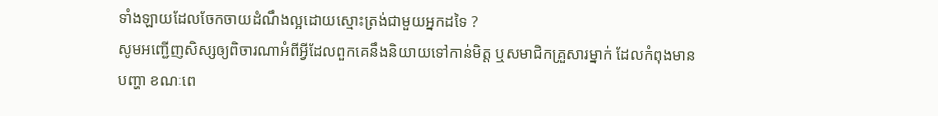ទាំងឡាយដែលចែកចាយដំណឹងល្អដោយស្មោះត្រង់ជាមួយអ្នកដទៃ ?
សូមអញ្ជើញសិស្សឲ្យពិចារណាអំពីអ្វីដែលពួកគេនឹងនិយាយទៅកាន់មិត្ត ឬសមាជិកគ្រួសារម្នាក់ ដែលកំពុងមានបញ្ហា ខណៈពេ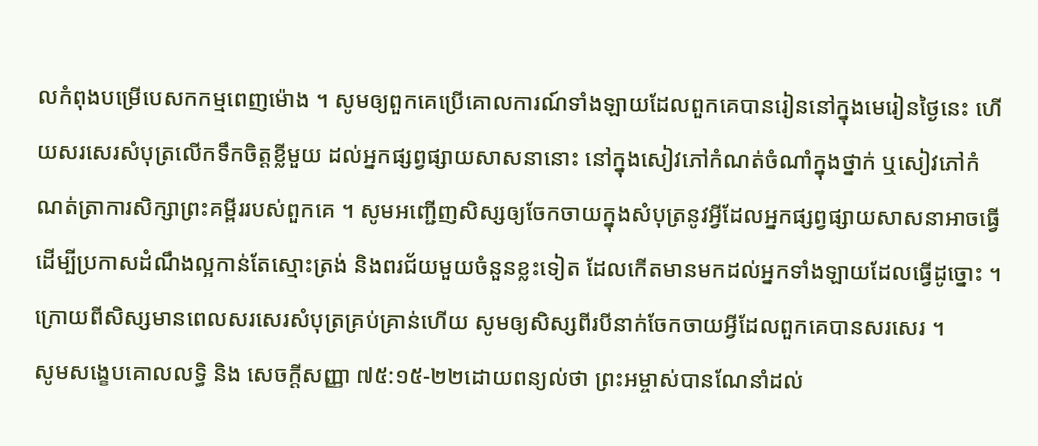លកំពុងបម្រើបេសកកម្មពេញម៉ោង ។ សូមឲ្យពួកគេប្រើគោលការណ៍ទាំងឡាយដែលពួកគេបានរៀននៅក្នុងមេរៀនថ្ងៃនេះ ហើយសរសេរសំបុត្រលើកទឹកចិត្តខ្លីមួយ ដល់អ្នកផ្សព្វផ្សាយសាសនានោះ នៅក្នុងសៀវភៅកំណត់ចំណាំក្នុងថ្នាក់ ឬសៀវភៅកំណត់ត្រាការសិក្សាព្រះគម្ពីររបស់ពួកគេ ។ សូមអញ្ជើញសិស្សឲ្យចែកចាយក្នុងសំបុត្រនូវអ្វីដែលអ្នកផ្សព្វផ្សាយសាសនាអាចធ្វើដើម្បីប្រកាសដំណឹងល្អកាន់តែស្មោះត្រង់ និងពរជ័យមួយចំនួនខ្លះទៀត ដែលកើតមានមកដល់អ្នកទាំងឡាយដែលធ្វើដូច្នោះ ។
ក្រោយពីសិស្សមានពេលសរសេរសំបុត្រគ្រប់គ្រាន់ហើយ សូមឲ្យសិស្សពីរបីនាក់ចែកចាយអ្វីដែលពួកគេបានសរសេរ ។
សូមសង្ខេបគោលលទ្ធិ និង សេចក្ដីសញ្ញា ៧៥:១៥-២២ដោយពន្យល់ថា ព្រះអម្ចាស់បានណែនាំដល់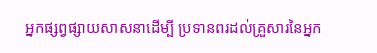អ្នកផ្សព្វផ្សាយសាសនាដើម្បី ប្រទានពរដល់គ្រួសារនៃអ្នក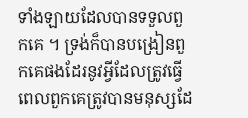ទាំងឡាយដែលបានទទួលពួកគេ ។ ទ្រង់ក៏បានបង្រៀនពួកគេផងដែរនូវអ្វីដែលត្រូវធ្វើ ពេលពួកគេត្រូវបានមនុស្សដែ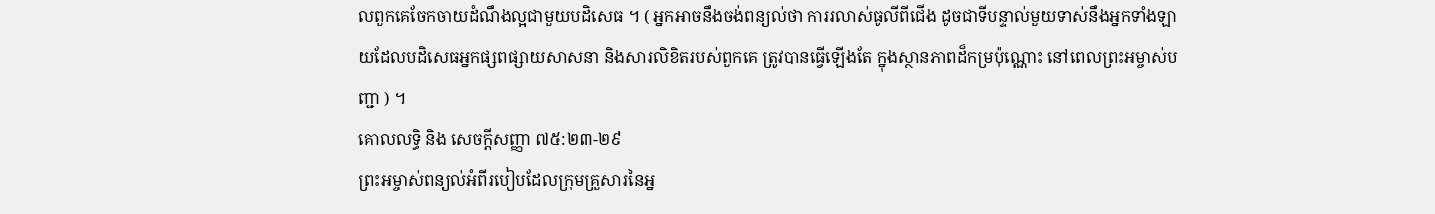លពួកគេចែកចាយដំណឹងល្អជាមួយបដិសេធ ។ ( អ្នកអាចនឹងចង់ពន្យល់ថា ការរលាស់ធូលីពីជើង ដូចជាទីបន្ទាល់មួយទាស់នឹងអ្នកទាំងឡាយដែលបដិសេធអ្នកផ្សពផ្សាយសាសនា និងសារលិខិតរបស់ពួកគេ ត្រូវបានធ្វើឡើងតែ ក្នុងស្ថានភាពដ៏កម្រប៉ុណ្ណោះ នៅពេលព្រះអម្ចាស់បញ្ជា ) ។
គោលលទ្ធិ និង សេចក្ដីសញ្ញា ៧៥:២៣-២៩
ព្រះអម្ចាស់ពន្យល់អំពីរបៀបដែលក្រុមគ្រួសារនៃអ្ន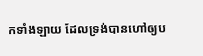កទាំងឡាយ ដែលទ្រង់បានហៅឲ្យប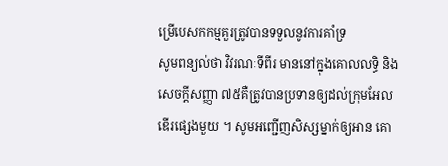ម្រើបេសកកម្មគួរត្រូវបានទទួលនូវការគាំទ្រ
សូមពន្យល់ថា វិវរណៈទីពីរ មាននៅក្នុងគោលលទ្ធិ និង សេចក្ដីសញ្ញា ៧៥គឺត្រូវបានប្រទានឲ្យដល់ក្រុមអែលឌើរផ្សេងមួយ ។ សូមអញ្ជើញសិស្សម្នាក់ឲ្យអាន គោ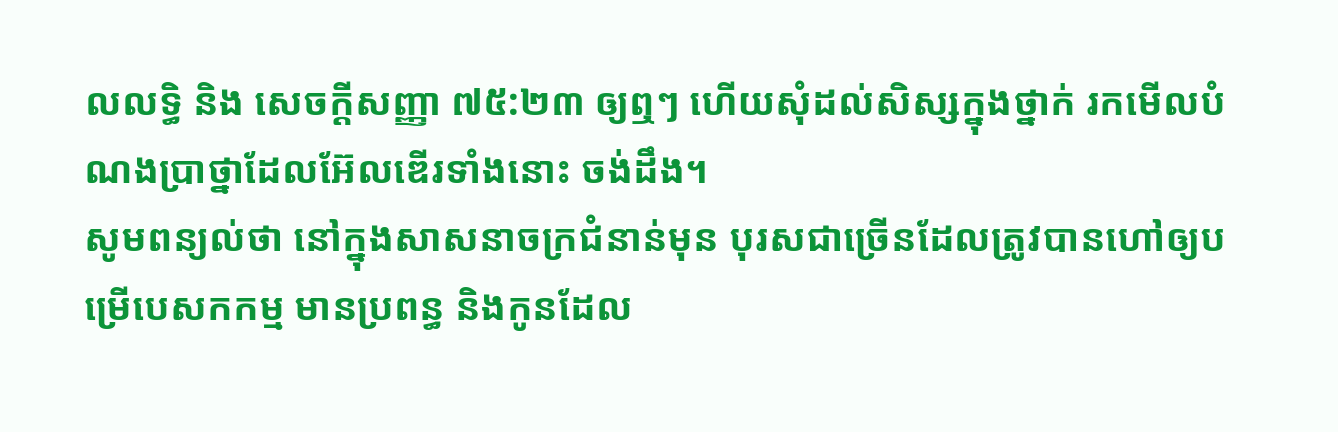លលទ្ធិ និង សេចក្ដីសញ្ញា ៧៥:២៣ ឲ្យឮៗ ហើយសុំដល់សិស្សក្នុងថ្នាក់ រកមើលបំណងប្រាថ្នាដែលអ៊ែលឌើរទាំងនោះ ចង់ដឹង។
សូមពន្យល់ថា នៅក្នុងសាសនាចក្រជំនាន់មុន បុរសជាច្រើនដែលត្រូវបានហៅឲ្យបម្រើបេសកកម្ម មានប្រពន្ធ និងកូនដែល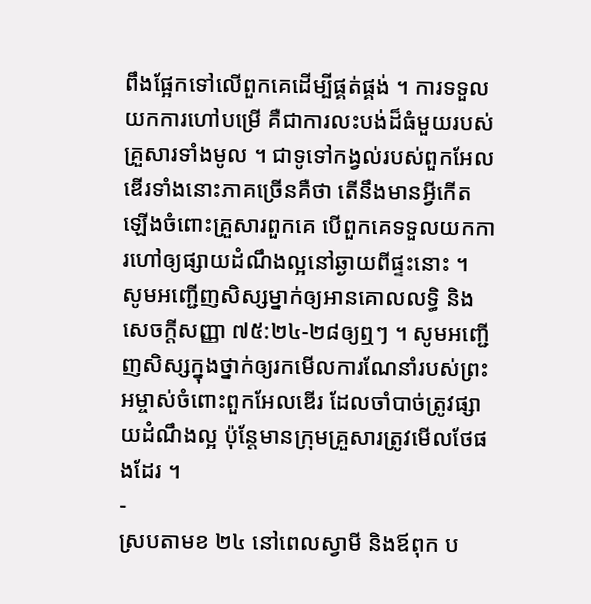ពឹងផ្អែកទៅលើពួកគេដើម្បីផ្គត់ផ្គង់ ។ ការទទួលយកការហៅបម្រើ គឺជាការលះបង់ដ៏ធំមួយរបស់គ្រួសារទាំងមូល ។ ជាទូទៅកង្វល់របស់ពួកអែលឌើរទាំងនោះភាគច្រើនគឺថា តើនឹងមានអ្វីកើតឡើងចំពោះគ្រួសារពួកគេ បើពួកគេទទួលយកការហៅឲ្យផ្សាយដំណឹងល្អនៅឆ្ងាយពីផ្ទះនោះ ។
សូមអញ្ជើញសិស្សម្នាក់ឲ្យអានគោលលទ្ធិ និង សេចក្ដីសញ្ញា ៧៥:២៤-២៨ឲ្យឮៗ ។ សូមអញ្ជើញសិស្សក្នុងថ្នាក់ឲ្យរកមើលការណែនាំរបស់ព្រះអម្ចាស់ចំពោះពួកអែលឌើរ ដែលចាំបាច់ត្រូវផ្សាយដំណឹងល្អ ប៉ុន្តែមានក្រុមគ្រួសារត្រូវមើលថែផងដែរ ។
-
ស្របតាមខ ២៤ នៅពេលស្វាមី និងឪពុក ប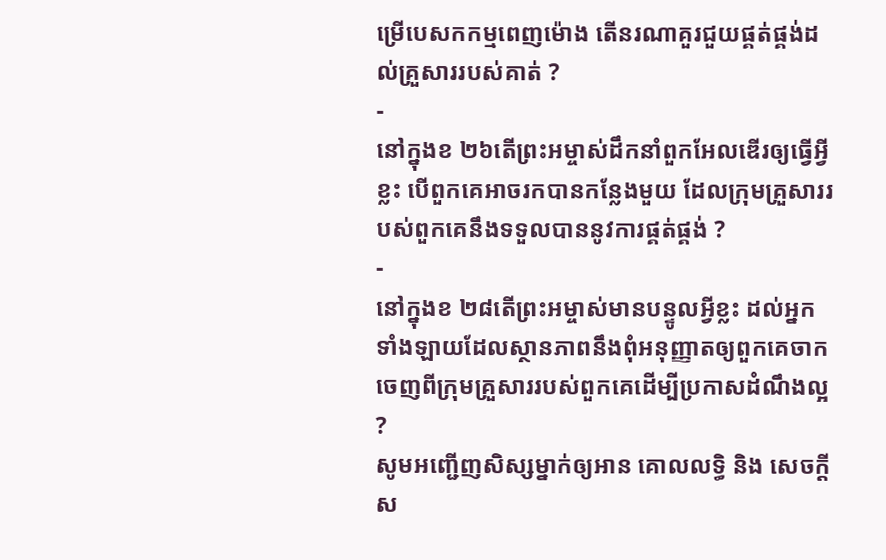ម្រើបេសកកម្មពេញម៉ោង តើនរណាគួរជួយផ្គត់ផ្គង់ដល់គ្រួសាររបស់គាត់ ?
-
នៅក្នុងខ ២៦តើព្រះអម្ចាស់ដឹកនាំពួកអែលឌើរឲ្យធ្វើអ្វីខ្លះ បើពួកគេអាចរកបានកន្លែងមួយ ដែលក្រុមគ្រួសាររបស់ពួកគេនឹងទទួលបាននូវការផ្គត់ផ្គង់ ?
-
នៅក្នុងខ ២៨តើព្រះអម្ចាស់មានបន្ទូលអ្វីខ្លះ ដល់អ្នកទាំងឡាយដែលស្ថានភាពនឹងពុំអនុញ្ញាតឲ្យពួកគេចាកចេញពីក្រុមគ្រួសាររបស់ពួកគេដើម្បីប្រកាសដំណឹងល្អ ?
សូមអញ្ជើញសិស្សម្នាក់ឲ្យអាន គោលលទ្ធិ និង សេចក្ដីស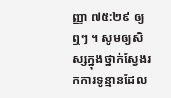ញ្ញា ៧៥:២៩ ឲ្យឮៗ ។ សូមឲ្យសិស្សក្នុងថ្នាក់ស្វែងរកការទូន្មានដែល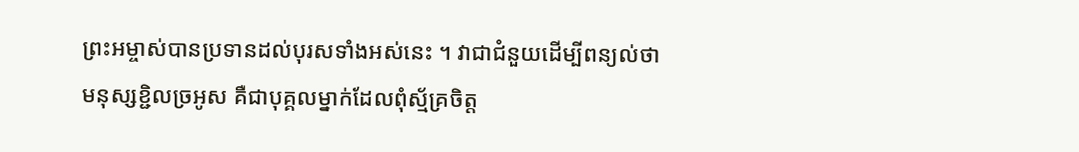ព្រះអម្ចាស់បានប្រទានដល់បុរសទាំងអស់នេះ ។ វាជាជំនួយដើម្បីពន្យល់ថា មនុស្សខ្ជិលច្រអូស គឺជាបុគ្គលម្នាក់ដែលពុំស្ម័គ្រចិត្ត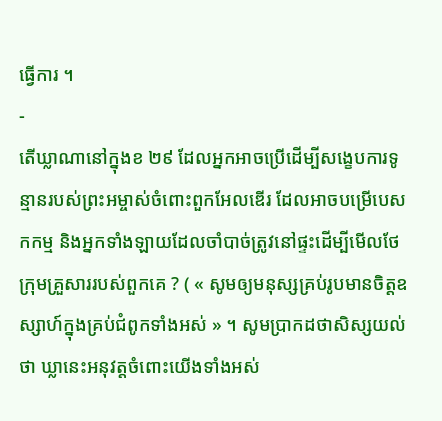ធ្វើការ ។
-
តើឃ្លាណានៅក្នុងខ ២៩ ដែលអ្នកអាចប្រើដើម្បីសង្ខេបការទូន្មានរបស់ព្រះអម្ចាស់ចំពោះពួកអែលឌើរ ដែលអាចបម្រើបេសកកម្ម និងអ្នកទាំងឡាយដែលចាំបាច់ត្រូវនៅផ្ទះដើម្បីមើលថែក្រុមគ្រួសាររបស់ពួកគេ ? ( « សូមឲ្យមនុស្សគ្រប់រូបមានចិត្តឧស្សាហ៍ក្នុងគ្រប់ជំពូកទាំងអស់ » ។ សូមប្រាកដថាសិស្សយល់ថា ឃ្លានេះអនុវត្តចំពោះយើងទាំងអស់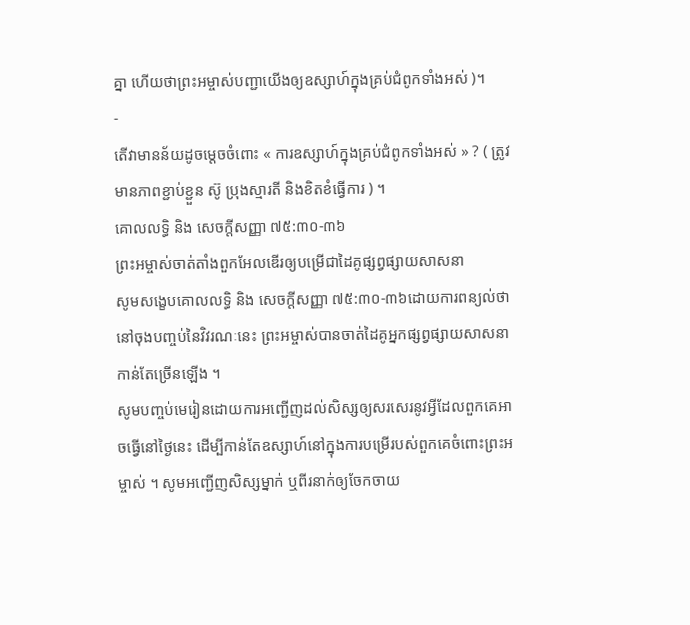គ្នា ហើយថាព្រះអម្ចាស់បញ្ជាយើងឲ្យឧស្សាហ៍ក្នុងគ្រប់ជំពូកទាំងអស់ )។
-
តើវាមានន័យដូចម្ដេចចំពោះ « ការឧស្សាហ៍ក្នុងគ្រប់ជំពូកទាំងអស់ » ? ( ត្រូវមានភាពខ្ជាប់ខ្ជួន ស៊ូ ប្រុងស្មារតី និងខិតខំធ្វើការ ) ។
គោលលទ្ធិ និង សេចក្ដីសញ្ញា ៧៥:៣០-៣៦
ព្រះអម្ចាស់ចាត់តាំងពួកអែលឌើរឲ្យបម្រើជាដៃគូផ្សព្វផ្សាយសាសនា
សូមសង្ខេបគោលលទ្ធិ និង សេចក្ដីសញ្ញា ៧៥:៣០-៣៦ដោយការពន្យល់ថា នៅចុងបញ្ចប់នៃវិវរណៈនេះ ព្រះអម្ចាស់បានចាត់ដៃគូអ្នកផ្សព្វផ្សាយសាសនាកាន់តែច្រើនឡើង ។
សូមបញ្ចប់មេរៀនដោយការអញ្ជើញដល់សិស្សឲ្យសរសេរនូវអ្វីដែលពួកគេអាចធ្វើនៅថ្ងៃនេះ ដើម្បីកាន់តែឧស្សាហ៍នៅក្នុងការបម្រើរបស់ពួកគេចំពោះព្រះអម្ចាស់ ។ សូមអញ្ជើញសិស្សម្នាក់ ឬពីរនាក់ឲ្យចែកចាយ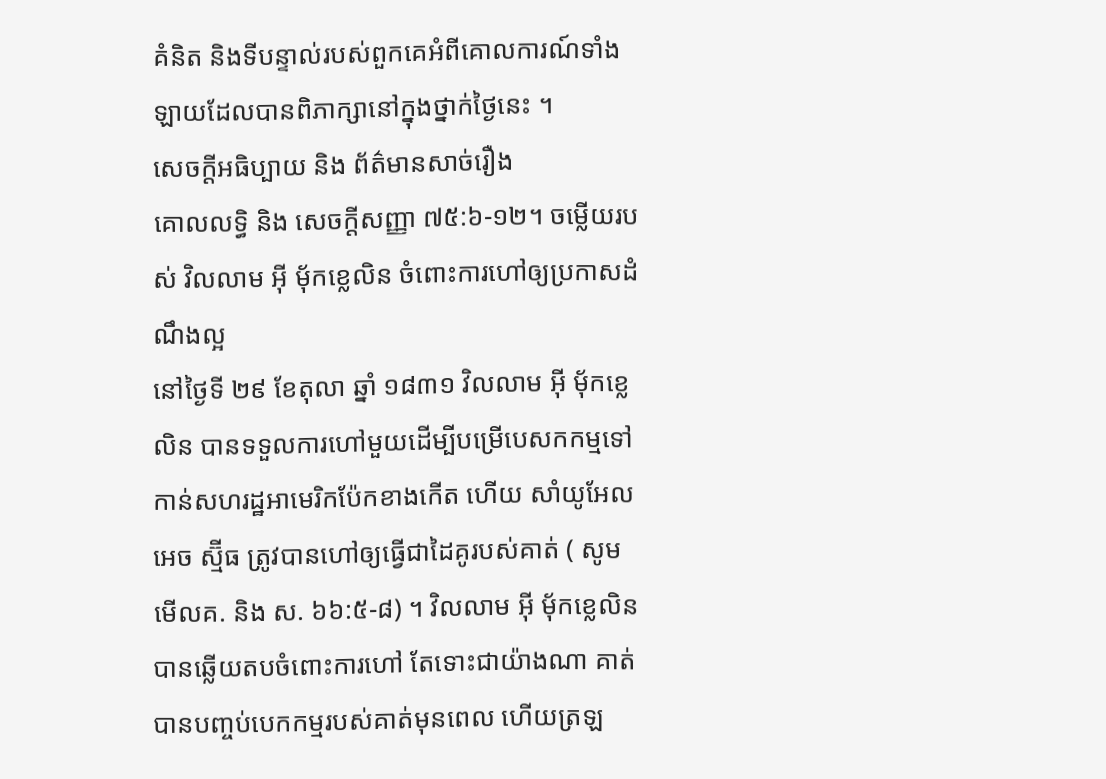គំនិត និងទីបន្ទាល់របស់ពួកគេអំពីគោលការណ៍ទាំងឡាយដែលបានពិភាក្សានៅក្នុងថ្នាក់ថ្ងៃនេះ ។
សេចក្តីអធិប្បាយ និង ព័ត៌មានសាច់រឿង
គោលលទ្ធិ និង សេចក្ដីសញ្ញា ៧៥:៦-១២។ ចម្លើយរបស់ វិលលាម អ៊ី ម៉័កខ្លេលិន ចំពោះការហៅឲ្យប្រកាសដំណឹងល្អ
នៅថ្ងៃទី ២៩ ខែតុលា ឆ្នាំ ១៨៣១ វិលលាម អ៊ី ម៉័កខ្លេលិន បានទទួលការហៅមួយដើម្បីបម្រើបេសកកម្មទៅកាន់សហរដ្ឋអាមេរិកប៉ែកខាងកើត ហើយ សាំយូអែល អេច ស្ម៊ីធ ត្រូវបានហៅឲ្យធ្វើជាដៃគូរបស់គាត់ ( សូមមើលគ. និង ស. ៦៦:៥-៨) ។ វិលលាម អ៊ី ម៉័កខ្លេលិន បានឆ្លើយតបចំពោះការហៅ តែទោះជាយ៉ាងណា គាត់បានបញ្ចប់បេកកម្មរបស់គាត់មុនពេល ហើយត្រឡ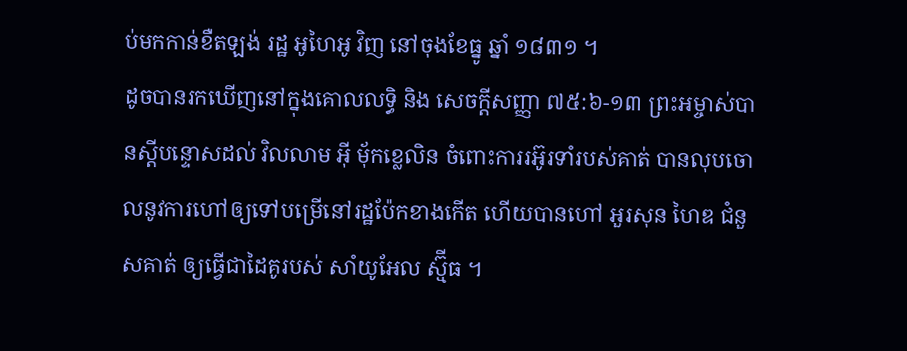ប់មកកាន់ខឺតឡង់ រដ្ឋ អូហៃអូ វិញ នៅចុងខែធ្នូ ឆ្នាំ ១៨៣១ ។
ដូចបានរកឃើញនៅក្នុងគោលលទ្ធិ និង សេចក្ដីសញ្ញា ៧៥:៦-១៣ ព្រះអម្ចាស់បានស្ដីបន្ទោសដល់ វិលលាម អ៊ី ម៉័កខ្លេលិន ចំពោះការរអ៊ូរទាំរបស់គាត់ បានលុបចោលនូវការហៅឲ្យទៅបម្រើនៅរដ្ឋប៉ែកខាងកើត ហើយបានហៅ អួរសុន ហៃឌ ជំនួសគាត់ ឲ្យធ្វើជាដៃគូរបស់ សាំយូអែល ស្ម៊ីធ ។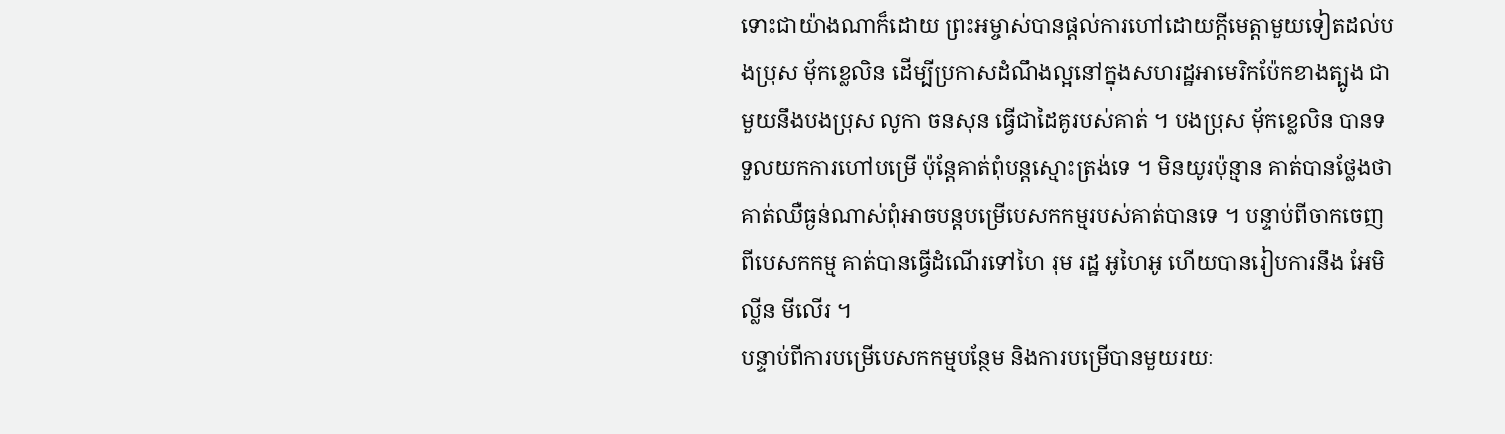ទោះជាយ៉ាងណាក៏ដោយ ព្រះអម្ចាស់បានផ្ដល់ការហៅដោយក្ដីមេត្តាមួយទៀតដល់បងប្រុស ម៉័កខ្លេលិន ដើម្បីប្រកាសដំណឹងល្អនៅក្នុងសហរដ្ឋអាមេរិកប៉ែកខាងត្បូង ជាមួយនឹងបងប្រុស លូកា ចនសុន ធ្វើជាដៃគូរបស់គាត់ ។ បងប្រុស ម៉័កខ្លេលិន បានទទួលយកការហៅបម្រើ ប៉ុន្ដែគាត់ពុំបន្ដស្មោះត្រង់ទេ ។ មិនយូរប៉ុន្មាន គាត់បានថ្លែងថា គាត់ឈឺធ្ងន់ណាស់ពុំអាចបន្ដបម្រើបេសកកម្មរបស់គាត់បានទេ ។ បន្ទាប់ពីចាកចេញពីបេសកកម្ម គាត់បានធ្វើដំណើរទៅហៃ រុម រដ្ឋ អូហៃអូ ហើយបានរៀបការនឹង អែមិល្លីន មីលើរ ។
បន្ទាប់ពីការបម្រើបេសកកម្មបន្ថែម និងការបម្រើបានមួយរយៈ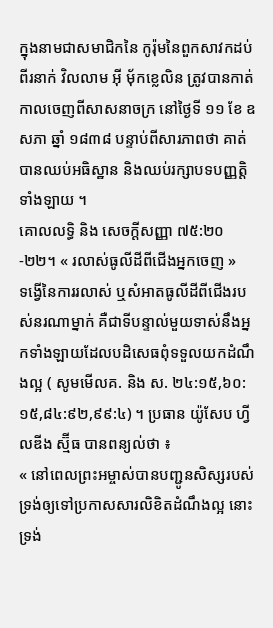ក្នុងនាមជាសមាជិកនៃ កូរ៉ុមនៃពួកសាវកដប់ពីរនាក់ វិលលាម អ៊ី ម៉័កខ្លេលិន ត្រូវបានកាត់កាលចេញពីសាសនាចក្រ នៅថ្ងៃទី ១១ ខែ ឧសភា ឆ្នាំ ១៨៣៨ បន្ទាប់ពីសារភាពថា គាត់បានឈប់អធិស្ឋាន និងឈប់រក្សាបទបញ្ញត្តិទាំងឡាយ ។
គោលលទ្ធិ និង សេចក្ដីសញ្ញា ៧៥:២០-២២។ « រលាស់ធូលីដីពីជើងអ្នកចេញ »
ទង្វើនៃការរលាស់ ឬសំអាតធូលីដីពីជើងរបស់នរណាម្នាក់ គឺជាទីបន្ទាល់មួយទាស់នឹងអ្នកទាំងឡាយដែលបដិសេធពុំទទួលយកដំណឹងល្អ ( សូមមើលគ. និង ស. ២៤:១៥,៦០:១៥,៨៤:៩២,៩៩:៤) ។ ប្រធាន យ៉ូសែប ហ្វីលឌីង ស្ម៊ីធ បានពន្យល់ថា ៖
« នៅពេលព្រះអម្ចាស់បានបញ្ជូនសិស្សរបស់ទ្រង់ឲ្យទៅប្រកាសសារលិខិតដំណឹងល្អ នោះទ្រង់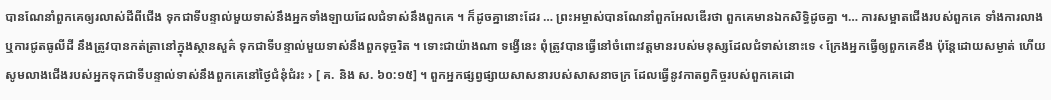បានណែនាំពួកគេឲ្យរលាស់ដីពីជើង ទុកជាទីបន្ទាល់មួយទាស់នឹងអ្នកទាំងឡាយដែលជំទាស់នឹងពួកគេ ។ ក៏ដូចគ្នានោះដែរ … ព្រះអម្ចាស់បានណែនាំពួកអែលឌើរថា ពួកគេមានឯកសិទ្ធិដូចគ្នា ។… ការសម្អាតជើងរបស់ពួកគេ ទាំងការលាង ឬការជូតធូលីដី នឹងត្រូវបានកត់ត្រានៅក្នុងស្ថានសួគ៌ ទុកជាទីបន្ទាល់មួយទាស់នឹងពួកទុច្ចរិត ។ ទោះជាយ៉ាងណា ទង្វើនេះ ពុំត្រូវបានធ្វើនៅចំពោះវត្តមានរបស់មនុស្សដែលជំទាស់នោះទេ ‹ ក្រែងអ្នកធ្វើឲ្យពួកគេខឹង ប៉ុន្តែដោយសម្ងាត់ ហើយសូមលាងជើងរបស់អ្នកទុកជាទីបន្ទាល់ទាស់នឹងពួកគេនៅថ្ងៃជំនុំជំរះ › [ គ. និង ស. ៦០:១៥] ។ ពួកអ្នកផ្សព្វផ្សាយសាសនារបស់សាសនាចក្រ ដែលធ្វើនូវកាតព្វកិច្ចរបស់ពួកគេដោ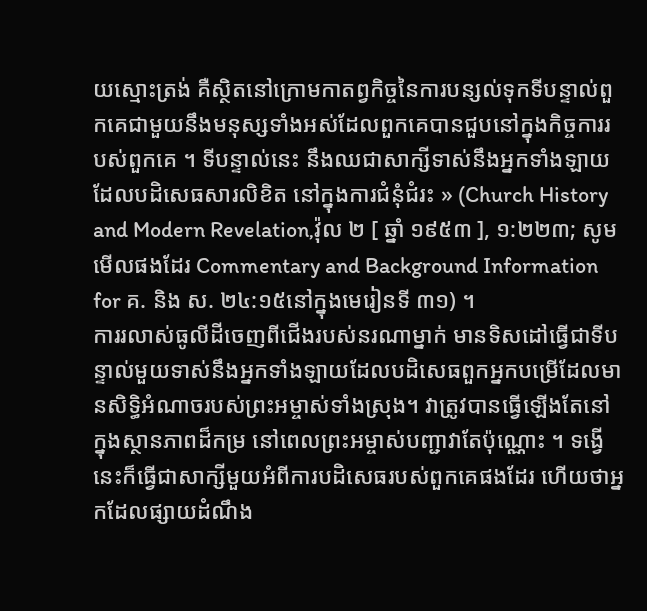យស្មោះត្រង់ គឺស្ថិតនៅក្រោមកាតព្វកិច្ចនៃការបន្សល់ទុកទីបន្ទាល់ពួកគេជាមួយនឹងមនុស្សទាំងអស់ដែលពួកគេបានជួបនៅក្នុងកិច្ចការរបស់ពួកគេ ។ ទីបន្ទាល់នេះ នឹងឈជាសាក្សីទាស់នឹងអ្នកទាំងឡាយដែលបដិសេធសារលិខិត នៅក្នុងការជំនុំជំរះ » (Church History and Modern Revelation,វ៉ុល ២ [ ឆ្នាំ ១៩៥៣ ], ១:២២៣; សូមមើលផងដែរ Commentary and Background Information for គ. និង ស. ២៤:១៥នៅក្នុងមេរៀនទី ៣១) ។
ការរលាស់ធូលីដីចេញពីជើងរបស់នរណាម្នាក់ មានទិសដៅធ្វើជាទីបន្ទាល់មួយទាស់នឹងអ្នកទាំងឡាយដែលបដិសេធពួកអ្នកបម្រើដែលមានសិទ្ធិអំណាចរបស់ព្រះអម្ចាស់ទាំងស្រុង។ វាត្រូវបានធ្វើឡើងតែនៅក្នុងស្ថានភាពដ៏កម្រ នៅពេលព្រះអម្ចាស់បញ្ជាវាតែប៉ុណ្ណោះ ។ ទង្វើនេះក៏ធ្វើជាសាក្សីមួយអំពីការបដិសេធរបស់ពួកគេផងដែរ ហើយថាអ្នកដែលផ្សាយដំណឹង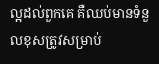ល្អដល់ពួកគេ គឺឈប់មានទំនួលខុសត្រូវសម្រាប់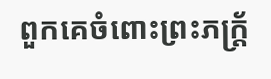ពួកគេចំពោះព្រះភក្រ្ត័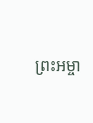ព្រះអម្ចា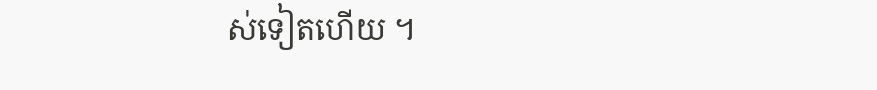ស់ទៀតហើយ ។